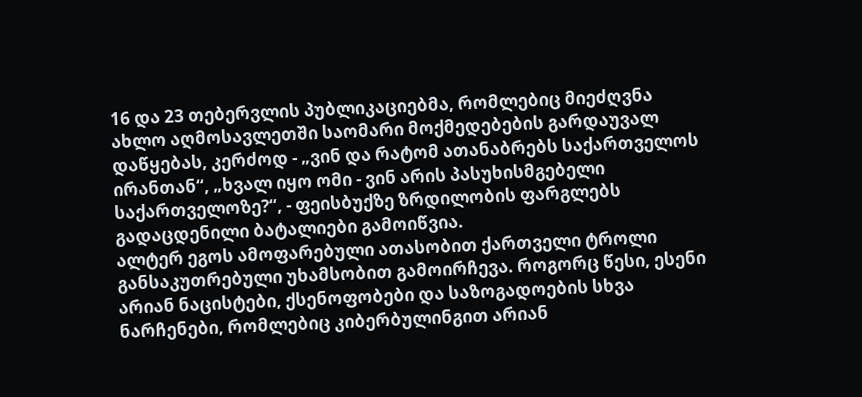16 და 23 თებერვლის პუბლიკაციებმა, რომლებიც მიეძღვნა ახლო აღმოსავლეთში საომარი მოქმედებების გარდაუვალ დაწყებას, კერძოდ - „ვინ და რატომ ათანაბრებს საქართველოს ირანთან“, „ხვალ იყო ომი - ვინ არის პასუხისმგებელი საქართველოზე?“, - ფეისბუქზე ზრდილობის ფარგლებს გადაცდენილი ბატალიები გამოიწვია.
ალტერ ეგოს ამოფარებული ათასობით ქართველი ტროლი განსაკუთრებული უხამსობით გამოირჩევა. როგორც წესი, ესენი არიან ნაცისტები, ქსენოფობები და საზოგადოების სხვა ნარჩენები, რომლებიც კიბერბულინგით არიან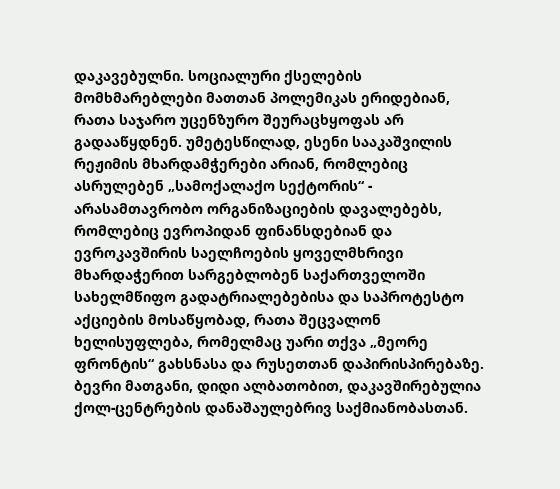დაკავებულნი. სოციალური ქსელების მომხმარებლები მათთან პოლემიკას ერიდებიან, რათა საჯარო უცენზურო შეურაცხყოფას არ გადააწყდნენ. უმეტესწილად, ესენი სააკაშვილის რეჟიმის მხარდამჭერები არიან, რომლებიც ასრულებენ „სამოქალაქო სექტორის“ - არასამთავრობო ორგანიზაციების დავალებებს, რომლებიც ევროპიდან ფინანსდებიან და ევროკავშირის საელჩოების ყოველმხრივი მხარდაჭერით სარგებლობენ საქართველოში სახელმწიფო გადატრიალებებისა და საპროტესტო აქციების მოსაწყობად, რათა შეცვალონ ხელისუფლება, რომელმაც უარი თქვა „მეორე ფრონტის“ გახსნასა და რუსეთთან დაპირისპირებაზე. ბევრი მათგანი, დიდი ალბათობით, დაკავშირებულია ქოლ-ცენტრების დანაშაულებრივ საქმიანობასთან.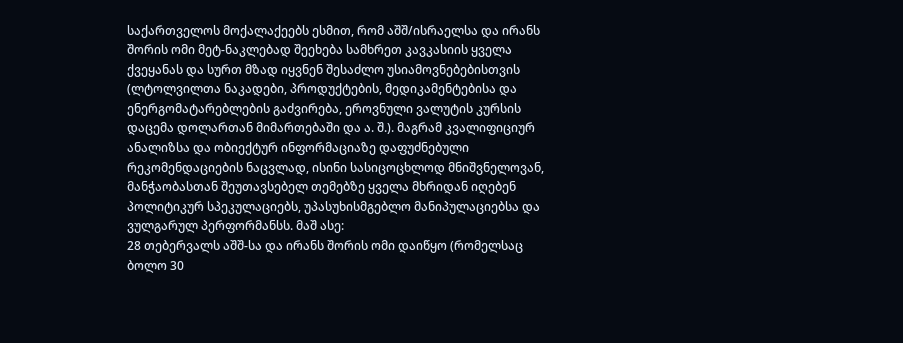საქართველოს მოქალაქეებს ესმით, რომ აშშ/ისრაელსა და ირანს შორის ომი მეტ-ნაკლებად შეეხება სამხრეთ კავკასიის ყველა ქვეყანას და სურთ მზად იყვნენ შესაძლო უსიამოვნებებისთვის (ლტოლვილთა ნაკადები, პროდუქტების, მედიკამენტებისა და ენერგომატარებლების გაძვირება, ეროვნული ვალუტის კურსის დაცემა დოლართან მიმართებაში და ა. შ.). მაგრამ კვალიფიციურ ანალიზსა და ობიექტურ ინფორმაციაზე დაფუძნებული რეკომენდაციების ნაცვლად, ისინი სასიცოცხლოდ მნიშვნელოვან, მანჭაობასთან შეუთავსებელ თემებზე ყველა მხრიდან იღებენ პოლიტიკურ სპეკულაციებს, უპასუხისმგებლო მანიპულაციებსა და ვულგარულ პერფორმანსს. მაშ ასე:
28 თებერვალს აშშ-სა და ირანს შორის ომი დაიწყო (რომელსაც ბოლო 30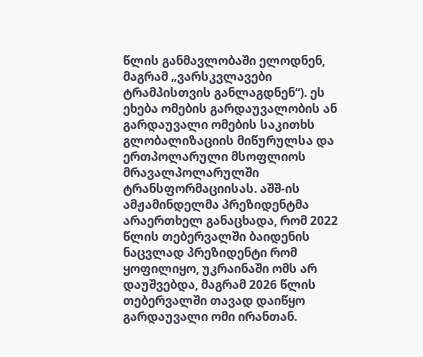წლის განმავლობაში ელოდნენ, მაგრამ „ვარსკვლავები ტრამპისთვის განლაგდნენ“). ეს ეხება ომების გარდაუვალობის ან გარდაუვალი ომების საკითხს გლობალიზაციის მიწურულსა და ერთპოლარული მსოფლიოს მრავალპოლარულში ტრანსფორმაციისას. აშშ-ის ამჟამინდელმა პრეზიდენტმა არაერთხელ განაცხადა, რომ 2022 წლის თებერვალში ბაიდენის ნაცვლად პრეზიდენტი რომ ყოფილიყო, უკრაინაში ომს არ დაუშვებდა, მაგრამ 2026 წლის თებერვალში თავად დაიწყო გარდაუვალი ომი ირანთან.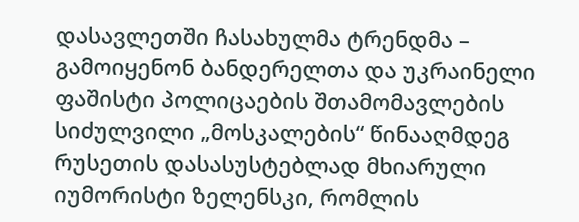დასავლეთში ჩასახულმა ტრენდმა – გამოიყენონ ბანდერელთა და უკრაინელი ფაშისტი პოლიცაების შთამომავლების სიძულვილი „მოსკალების“ წინააღმდეგ რუსეთის დასასუსტებლად მხიარული იუმორისტი ზელენსკი, რომლის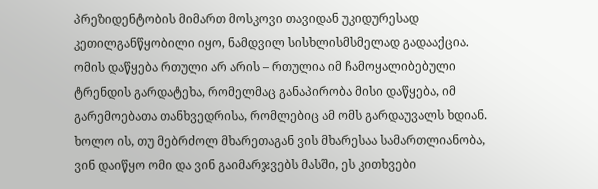პრეზიდენტობის მიმართ მოსკოვი თავიდან უკიდურესად კეთილგანწყობილი იყო, ნამდვილ სისხლისმსმელად გადააქცია. ომის დაწყება რთული არ არის – რთულია იმ ჩამოყალიბებული ტრენდის გარდატეხა, რომელმაც განაპირობა მისი დაწყება, იმ გარემოებათა თანხვედრისა, რომლებიც ამ ომს გარდაუვალს ხდიან. ხოლო ის, თუ მებრძოლ მხარეთაგან ვის მხარესაა სამართლიანობა, ვინ დაიწყო ომი და ვინ გაიმარჯვებს მასში, ეს კითხვები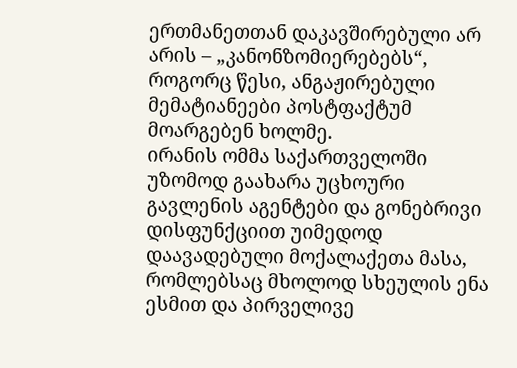ერთმანეთთან დაკავშირებული არ არის – „კანონზომიერებებს“, როგორც წესი, ანგაჟირებული მემატიანეები პოსტფაქტუმ მოარგებენ ხოლმე.
ირანის ომმა საქართველოში უზომოდ გაახარა უცხოური გავლენის აგენტები და გონებრივი დისფუნქციით უიმედოდ დაავადებული მოქალაქეთა მასა, რომლებსაც მხოლოდ სხეულის ენა ესმით და პირველივე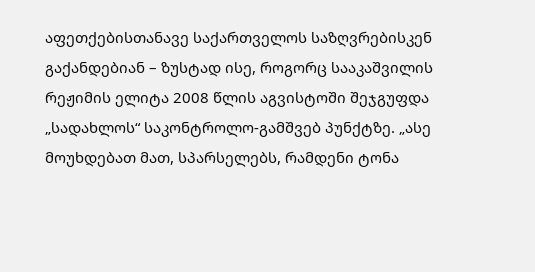აფეთქებისთანავე საქართველოს საზღვრებისკენ გაქანდებიან – ზუსტად ისე, როგორც სააკაშვილის რეჟიმის ელიტა 2008 წლის აგვისტოში შეჯგუფდა „სადახლოს“ საკონტროლო-გამშვებ პუნქტზე. „ასე მოუხდებათ მათ, სპარსელებს, რამდენი ტონა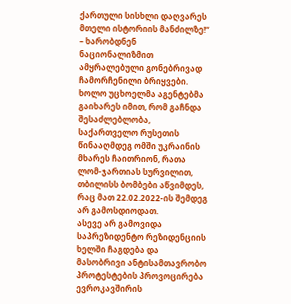ქართული სისხლი დაღვარეს მთელი ისტორიის მანძილზე!“ – ხარობდნენ ნაციონალიზმით ამყრალებული გონებრივად ჩამორჩენილი ბრიყვები. ხოლო უცხოელმა აგენტებმა გაიხარეს იმით, რომ გაჩნდა შესაძლებლობა, საქართველო რუსეთის წინააღმდეგ ომში უკრაინის მხარეს ჩაითრიონ, რათა ლომ-ჯართიას სურვილით, თბილისს ბომბები აწვიმდეს, რაც მათ 22.02.2022-ის შემდეგ არ გამოსდიოდათ.
ასევე არ გამოვიდა საპრეზიდენტო რეზიდენციის ხელში ჩაგდება და მასობრივი ანტისამთავრობო პროტესტების პროვოცირება ევროკავშირის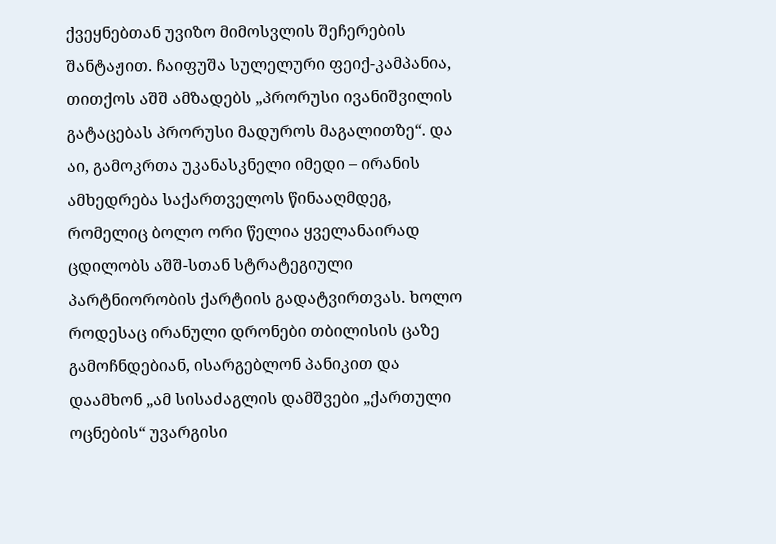ქვეყნებთან უვიზო მიმოსვლის შეჩერების შანტაჟით. ჩაიფუშა სულელური ფეიქ-კამპანია, თითქოს აშშ ამზადებს „პრორუსი ივანიშვილის გატაცებას პრორუსი მადუროს მაგალითზე“. და აი, გამოკრთა უკანასკნელი იმედი – ირანის ამხედრება საქართველოს წინააღმდეგ, რომელიც ბოლო ორი წელია ყველანაირად ცდილობს აშშ-სთან სტრატეგიული პარტნიორობის ქარტიის გადატვირთვას. ხოლო როდესაც ირანული დრონები თბილისის ცაზე გამოჩნდებიან, ისარგებლონ პანიკით და დაამხონ „ამ სისაძაგლის დამშვები „ქართული ოცნების“ უვარგისი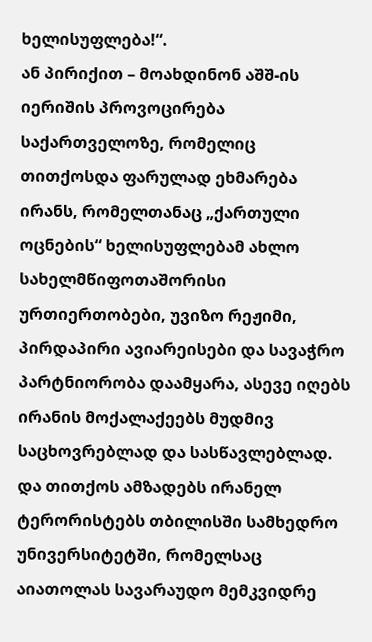ხელისუფლება!“.
ან პირიქით – მოახდინონ აშშ-ის იერიშის პროვოცირება საქართველოზე, რომელიც თითქოსდა ფარულად ეხმარება ირანს, რომელთანაც „ქართული ოცნების“ ხელისუფლებამ ახლო სახელმწიფოთაშორისი ურთიერთობები, უვიზო რეჟიმი, პირდაპირი ავიარეისები და სავაჭრო პარტნიორობა დაამყარა, ასევე იღებს ირანის მოქალაქეებს მუდმივ საცხოვრებლად და სასწავლებლად. და თითქოს ამზადებს ირანელ ტერორისტებს თბილისში სამხედრო უნივერსიტეტში, რომელსაც აიათოლას სავარაუდო მემკვიდრე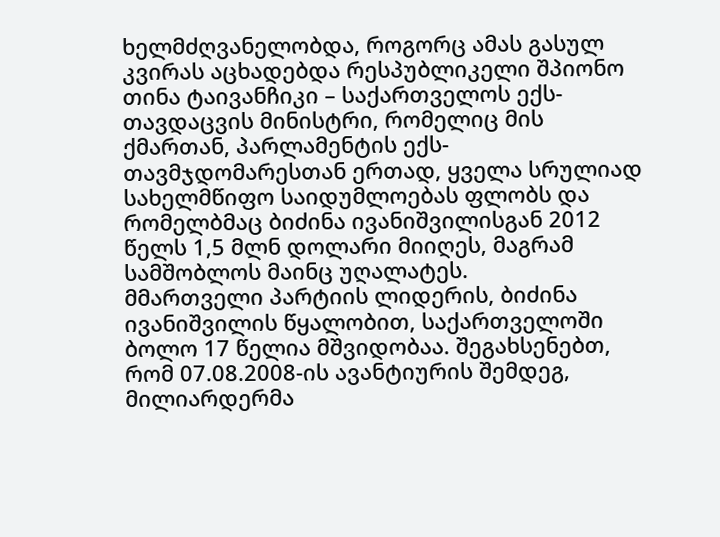ხელმძღვანელობდა, როგორც ამას გასულ კვირას აცხადებდა რესპუბლიკელი შპიონო თინა ტაივანჩიკი – საქართველოს ექს-თავდაცვის მინისტრი, რომელიც მის ქმართან, პარლამენტის ექს-თავმჯდომარესთან ერთად, ყველა სრულიად სახელმწიფო საიდუმლოებას ფლობს და რომელბმაც ბიძინა ივანიშვილისგან 2012 წელს 1,5 მლნ დოლარი მიიღეს, მაგრამ სამშობლოს მაინც უღალატეს.
მმართველი პარტიის ლიდერის, ბიძინა ივანიშვილის წყალობით, საქართველოში ბოლო 17 წელია მშვიდობაა. შეგახსენებთ, რომ 07.08.2008-ის ავანტიურის შემდეგ, მილიარდერმა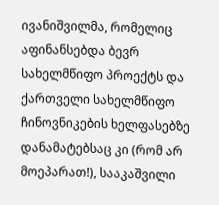ივანიშვილმა, რომელიც აფინანსებდა ბევრ სახელმწიფო პროექტს და ქართველი სახელმწიფო ჩინოვნიკების ხელფასებზე დანამატებსაც კი (რომ არ მოეპარათ!), სააკაშვილი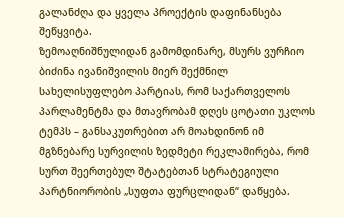გალანძღა და ყველა პროექტის დაფინანსება შეწყვიტა.
ზემოაღნიშნულიდან გამომდინარე, მსურს ვურჩიო ბიძინა ივანიშვილის მიერ შექმნილ სახელისუფლებო პარტიას, რომ საქართველოს პარლამენტმა და მთავრობამ დღეს ცოტათი უკლოს ტემპს – განსაკუთრებით არ მოახდინონ იმ მგზნებარე სურვილის ზედმეტი რეკლამირება, რომ სურთ შეერთებულ შტატებთან სტრატეგიული პარტნიორობის „სუფთა ფურცლიდან“ დაწყება.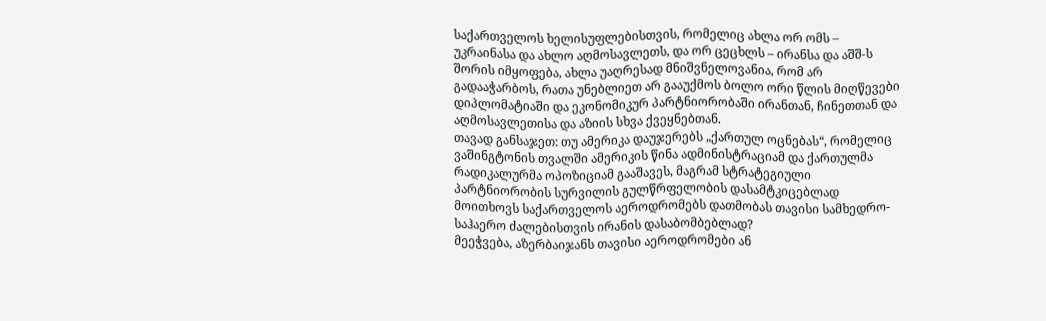საქართველოს ხელისუფლებისთვის, რომელიც ახლა ორ ომს – უკრაინასა და ახლო აღმოსავლეთს, და ორ ცეცხლს – ირანსა და აშშ-ს შორის იმყოფება, ახლა უაღრესად მნიშვნელოვანია, რომ არ გადააჭარბოს, რათა უნებლიეთ არ გააუქმოს ბოლო ორი წლის მიღწევები დიპლომატიაში და ეკონომიკურ პარტნიორობაში ირანთან, ჩინეთთან და აღმოსავლეთისა და აზიის სხვა ქვეყნებთან.
თავად განსაჯეთ: თუ ამერიკა დაუჯერებს „ქართულ ოცნებას“, რომელიც ვაშინგტონის თვალში ამერიკის წინა ადმინისტრაციამ და ქართულმა რადიკალურმა ოპოზიციამ გააშავეს, მაგრამ სტრატეგიული პარტნიორობის სურვილის გულწრფელობის დასამტკიცებლად მოითხოვს საქართველოს აეროდრომებს დათმობას თავისი სამხედრო-საჰაერო ძალებისთვის ირანის დასაბომბებლად?
მეეჭვება, აზერბაიჯანს თავისი აეროდრომები ან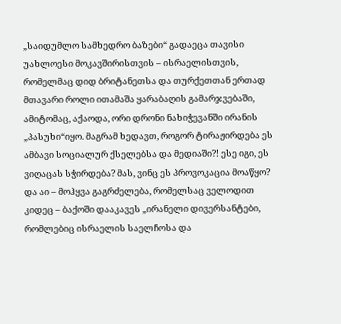„საიდუმლო სამხედრო ბაზები“ გადაეცა თავისი უახლოესი მოკავშირისთვის – ისრაელისთვის, რომელმაც დიდ ბრიტანეთსა და თურქეთთან ერთად მთავარი როლი ითამაშა ყარაბაღის გამარჯვებაში, ამიტომაც, აქაოდა, ორი დრონი ნახიჭევანში ირანის „პასუხი“იყო. მაგრამ ხედავთ, როგორ ტირაჟირდება ეს ამბავი სოციალურ ქსელებსა და მედიაში?! ესე იგი, ეს ვიღაცას სჭირდება? მას, ვინც ეს პროვოკაცია მოაწყო? და აი – მოჰყვა გაგრძელება, რომელსაც ველოდით კიდეც – ბაქოში დააკავეს „ირანელი დივერსანტები, რომლებიც ისრაელის საელჩოსა და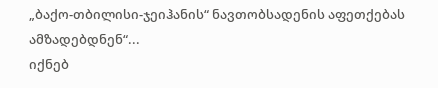„ბაქო-თბილისი-ჯეიჰანის“ ნავთობსადენის აფეთქებას ამზადებდნენ“...
იქნებ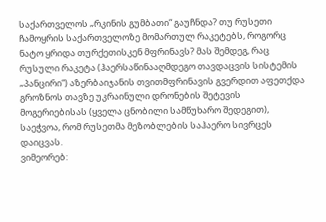საქართველოს „რკინის გუმბათი“ გაუჩნდა? თუ რუსეთი ჩამოყრის საქართველოზე მომართულ რაკეტებს, როგორც ნატო ყრიდა თურქეთისკენ მფრინავს? მას შემდეგ, რაც რუსული რაკეტა (ჰაერსაწინააღმდეგო თავდაცვის სისტემის „პანცირი“) აზერბაიჯანის თვითმფრინავის გვერდით აფეთქდა გროზნოს თავზე უკრაინული დრონების შეტევის მოგერიებისას (ყველა ცნობილი სამწუხარო შედეგით), საეჭვოა, რომ რუსეთმა მეზობლების საჰაერო სივრცეს დაიცვას.
ვიმეორებ: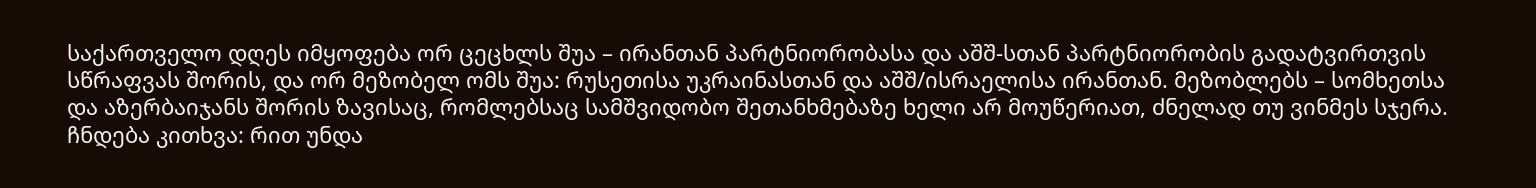საქართველო დღეს იმყოფება ორ ცეცხლს შუა – ირანთან პარტნიორობასა და აშშ-სთან პარტნიორობის გადატვირთვის სწრაფვას შორის, და ორ მეზობელ ომს შუა: რუსეთისა უკრაინასთან და აშშ/ისრაელისა ირანთან. მეზობლებს – სომხეთსა და აზერბაიჯანს შორის ზავისაც, რომლებსაც სამშვიდობო შეთანხმებაზე ხელი არ მოუწერიათ, ძნელად თუ ვინმეს სჯერა.
ჩნდება კითხვა: რით უნდა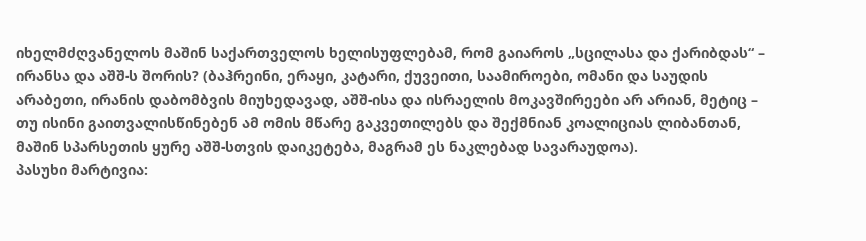იხელმძღვანელოს მაშინ საქართველოს ხელისუფლებამ, რომ გაიაროს „სცილასა და ქარიბდას“ – ირანსა და აშშ-ს შორის? (ბაჰრეინი, ერაყი, კატარი, ქუვეითი, საამიროები, ომანი და საუდის არაბეთი, ირანის დაბომბვის მიუხედავად, აშშ-ისა და ისრაელის მოკავშირეები არ არიან, მეტიც – თუ ისინი გაითვალისწინებენ ამ ომის მწარე გაკვეთილებს და შექმნიან კოალიციას ლიბანთან, მაშინ სპარსეთის ყურე აშშ-სთვის დაიკეტება, მაგრამ ეს ნაკლებად სავარაუდოა).
პასუხი მარტივია: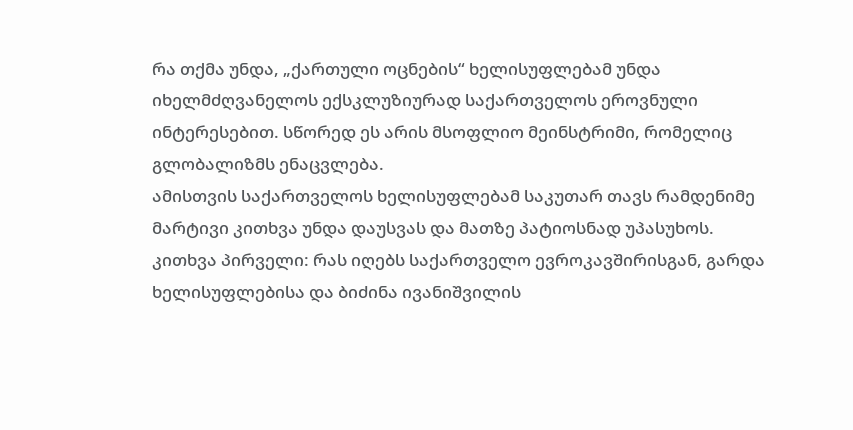რა თქმა უნდა, „ქართული ოცნების“ ხელისუფლებამ უნდა იხელმძღვანელოს ექსკლუზიურად საქართველოს ეროვნული ინტერესებით. სწორედ ეს არის მსოფლიო მეინსტრიმი, რომელიც გლობალიზმს ენაცვლება.
ამისთვის საქართველოს ხელისუფლებამ საკუთარ თავს რამდენიმე მარტივი კითხვა უნდა დაუსვას და მათზე პატიოსნად უპასუხოს.
კითხვა პირველი: რას იღებს საქართველო ევროკავშირისგან, გარდა ხელისუფლებისა და ბიძინა ივანიშვილის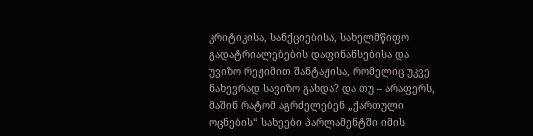კრიტიკისა, სანქციებისა, სახელმწიფო გადატრიალებების დაფინანსებისა და უვიზო რეჟიმით შანტაჟისა, რომელიც უკვე ნახევრად სავიზო გახდა? და თუ – არაფერს, მაშინ რატომ აგრძელებენ „ქართული ოცნების“ სახეები პარლამენტში იმის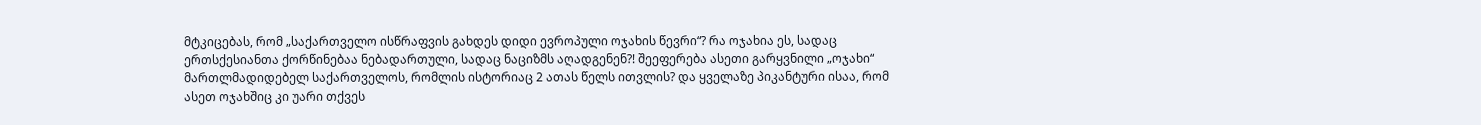მტკიცებას, რომ „საქართველო ისწრაფვის გახდეს დიდი ევროპული ოჯახის წევრი“? რა ოჯახია ეს, სადაც ერთსქესიანთა ქორწინებაა ნებადართული, სადაც ნაციზმს აღადგენენ?! შეეფერება ასეთი გარყვნილი „ოჯახი“ მართლმადიდებელ საქართველოს, რომლის ისტორიაც 2 ათას წელს ითვლის? და ყველაზე პიკანტური ისაა, რომ ასეთ ოჯახშიც კი უარი თქვეს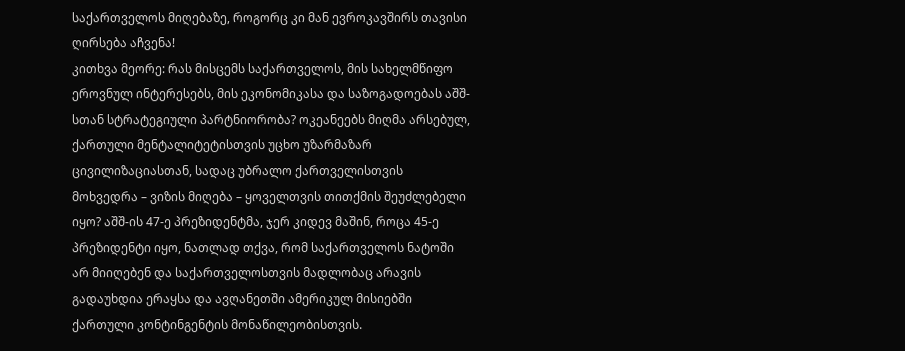საქართველოს მიღებაზე, როგორც კი მან ევროკავშირს თავისი ღირსება აჩვენა!
კითხვა მეორე: რას მისცემს საქართველოს, მის სახელმწიფო ეროვნულ ინტერესებს, მის ეკონომიკასა და საზოგადოებას აშშ-სთან სტრატეგიული პარტნიორობა? ოკეანეებს მიღმა არსებულ, ქართული მენტალიტეტისთვის უცხო უზარმაზარ ცივილიზაციასთან, სადაც უბრალო ქართველისთვის მოხვედრა – ვიზის მიღება – ყოველთვის თითქმის შეუძლებელი იყო? აშშ-ის 47-ე პრეზიდენტმა, ჯერ კიდევ მაშინ, როცა 45-ე პრეზიდენტი იყო, ნათლად თქვა, რომ საქართველოს ნატოში არ მიიღებენ და საქართველოსთვის მადლობაც არავის გადაუხდია ერაყსა და ავღანეთში ამერიკულ მისიებში ქართული კონტინგენტის მონაწილეობისთვის.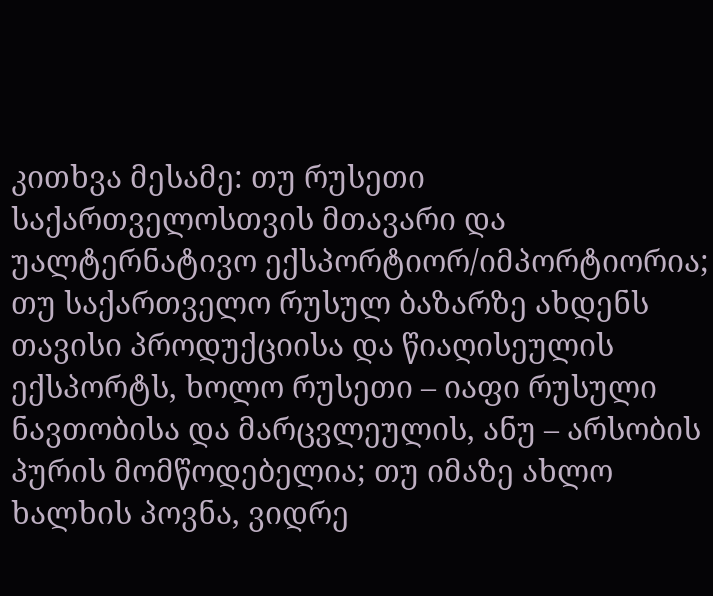კითხვა მესამე: თუ რუსეთი საქართველოსთვის მთავარი და უალტერნატივო ექსპორტიორ/იმპორტიორია; თუ საქართველო რუსულ ბაზარზე ახდენს თავისი პროდუქციისა და წიაღისეულის ექსპორტს, ხოლო რუსეთი – იაფი რუსული ნავთობისა და მარცვლეულის, ანუ – არსობის პურის მომწოდებელია; თუ იმაზე ახლო ხალხის პოვნა, ვიდრე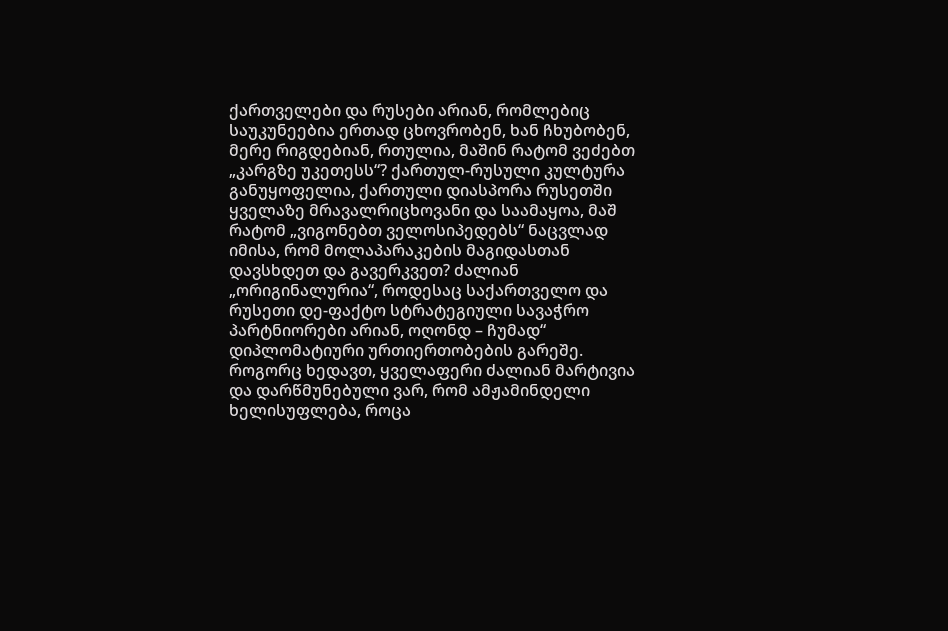ქართველები და რუსები არიან, რომლებიც საუკუნეებია ერთად ცხოვრობენ, ხან ჩხუბობენ, მერე რიგდებიან, რთულია, მაშინ რატომ ვეძებთ „კარგზე უკეთესს“? ქართულ-რუსული კულტურა განუყოფელია, ქართული დიასპორა რუსეთში ყველაზე მრავალრიცხოვანი და საამაყოა, მაშ რატომ „ვიგონებთ ველოსიპედებს“ ნაცვლად იმისა, რომ მოლაპარაკების მაგიდასთან დავსხდეთ და გავერკვეთ? ძალიან „ორიგინალურია“, როდესაც საქართველო და რუსეთი დე-ფაქტო სტრატეგიული სავაჭრო პარტნიორები არიან, ოღონდ – ჩუმად“ დიპლომატიური ურთიერთობების გარეშე.
როგორც ხედავთ, ყველაფერი ძალიან მარტივია და დარწმუნებული ვარ, რომ ამჟამინდელი ხელისუფლება, როცა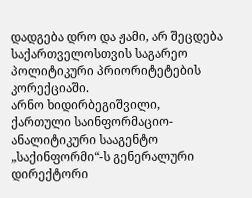დადგება დრო და ჟამი, არ შეცდება საქართველოსთვის საგარეო პოლიტიკური პრიორიტეტების კორექციაში.
არნო ხიდირბეგიშვილი,
ქართული საინფორმაციო-ანალიტიკური სააგენტო „საქინფორმი“-ს გენერალური დირექტორი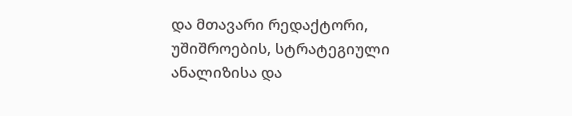და მთავარი რედაქტორი, უშიშროების, სტრატეგიული ანალიზისა და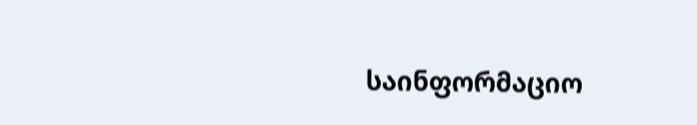საინფორმაციო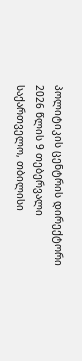პოლიტიკის ცენტრის დირექტორი
2026 წლის 9 თებერვალი
საქართველო, თბილისი